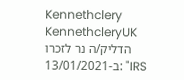Kennethclery KennethcleryUK הדליק/ה נר לזכרו ב-13/01/2021: "IRS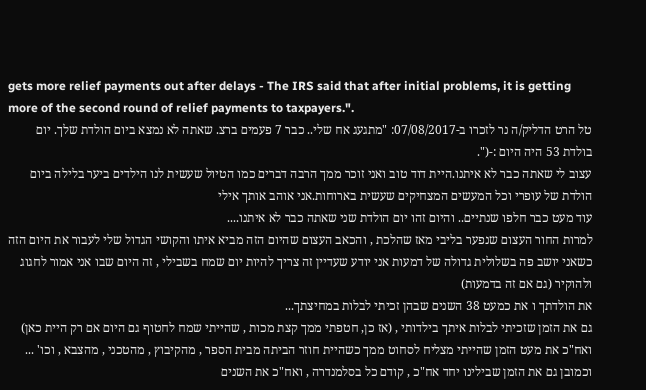gets more relief payments out after delays - The IRS said that after initial problems, it is getting more of the second round of relief payments to taxpayers.".
טל הרט הדליק/ה נר לזכרו ב-07/08/2017: "מתגעג אח שלי.. כבר 7 פעמים ברצ. שאתה לא נמצא ביום הולדת שלך. יום בולדת 53 היה היום :-(".
עצוב לי שאתה כבר לא איתנו.היית דוד טוב ואני זוכר ממך הרבה דברים כמו הטיול שעשית לנו הילדים ביער בלילה ביום הולדת של עופרי וכל המעשים המצחיקים שעשית בארוחות.אני אוהב אותך אילי
עוד מעט כבר חלפו שנתיים.. והיום זהו יום הולדת שני שאתה כבר לא איתנו....
למרות החור העצום שנפער בליבי מאז שהלכת , והכאב העצום שהיום הזה מביא איתו והקושי הגדול שלי לעבור את היום הזה כשאני יושב פה בשלולית גדולה של דמעות אני יודע שעדיין זה צריך להיות יום שמח בשבילי , זה היום שבו אני אמור לחגוג ולהוקיר (גם אם זה בדמעות)
את הולדתך ו את כמעט 38 השנים שבהן זכיתי לבלות במחיצתך...
גם את הזמן שזכיתי לבלות איתך בילדותי , (אז כן, חטפתי ממך קצת מכות , שהייתי שמח לחטוף גם היום אם רק היית כאן)
ואח"כ את מעט הזמן שהייתי מצליח לסחוט ממך כשהיית חוזר הביתה מבית הספר , מהקיבוץ , מהטכני , מהצבא , וכו' ...
וכמובן גם את הזמן שבילינו יחד אח"כ , קודם כל בסלמנדרה , ואח"כ את השנים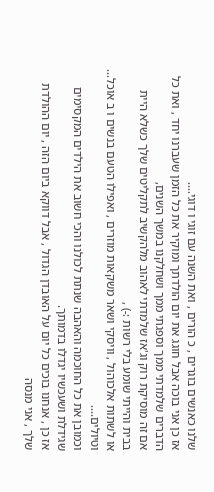שלנו כאנשים בוגרים , כ הורים , ואת השנה עם זוגי ו דוגי....
אז כן אני בוכה אבל חוגג את יום הולדתך ומוקיר את כל הזמן שעברנו יחד , ואת כל הדברים שלמדתי ממך וספגתי ממך ושחלקנו במשך השנים,
אם זה מוסיקת רוק וג'אז שלמדתי לאהוב מלהקשיב לתקליטים שלך כשלא היית בבית והייתי שומע בלי רשות :-) ,
או לשתות אלכוהול , וויסקי ושאר משקאות מוזרים , ואפילו הטעם בנשים ו ב אוכל... וטיולים....
וכמובן את כל החוכמה והאהבה שנתת לכולנו והכי חשוב את הילדים המקסימים שגידלת ושעכשיו יגדלו בדמותך.
אז כן , אנחנו בוכים כל יום על האובדן הגדול , אבל דווקא ביום הזה , יום ההולדת שלך , אני מנסה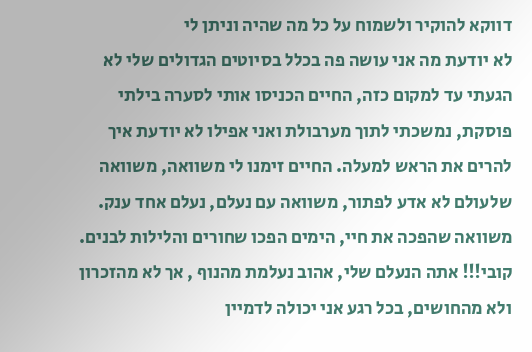דווקא להוקיר ולשמוח על כל מה שהיה וניתן לי
לא יודעת מה אני עושה פה בכלל בסיוטים הגדולים שלי לא הגעתי עד למקום כזה, החיים הכניסו אותי לסערה בילתי פוסקת, נמשכתי לתוך מערבולת ואני אפילו לא יודעת איך להרים את הראש למעלה. החיים זימנו לי משוואה, משוואה שלעולם לא אדע לפתור, משוואה עם נעלם, נעלם אחד ענק. משוואה שהפכה את חיי, הימים הפכו שחורים והלילות לבנים. קובי!!! אתה הנעלם שלי, אהוב נעלמת מהנוף , אך לא מהזכרון ולא מהחושים, בכל רגע אני יכולה לדמיין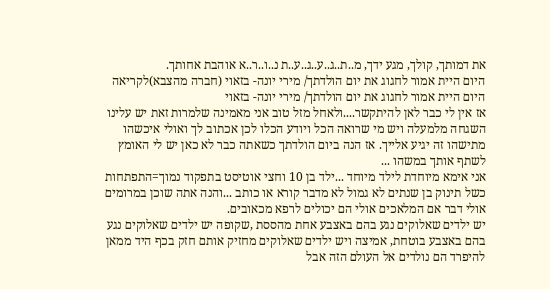את דמותך, קולך, מגע ידך, מ..ת..ג..ע..ג..ע..ת נ..ו..ר..א אוהבת אחותך.
היום היית אמור לחגוג את יום הולדתך/ מירי יונה- בזאוי (חברה מהצבא)לקריאה
היום היית אמור לחגוג את יום הולדתך/ מירי יונה- בזאוי
אז אין לי כבר לאן להיתקשר....ולאחל מזל טוב אני מאמינה שלמרות זאת יש עלינו השגחה מלמעלה ויש מי שרואה הכל ויודע הכלו לכן אכתוב לך ואולי איכשהו מתישהו זה יגיע אלייך. אז הנה ביום הולדתך כשאתה כבר לא כאן יש לי האומץ לשתף אותך במשהו ...
אני אימא מיוחדת לילד מיוחד ...ילד בן 10 וחצי אוטיסט בתפקוד נמוך=התפתחות כשל תינוק בן שנתים לא גמול לא מדבר קורא או כותב ...והנה אתה שוכן במרומים אולי דבר אם המלאכים אולי הם יכולים לרפא מכאובים.
יש ילדים שאלוקים נגע בהם באצבע אחת מהססת ,שקופה יש ילדים שאלוקים נגע בהם באצבע בוטחת, אמיצה ויש ילדים שאלוקים מחזיק אותם חזק בכף היד ממאן להיפרד הם נולדים אל העולם הזה אבל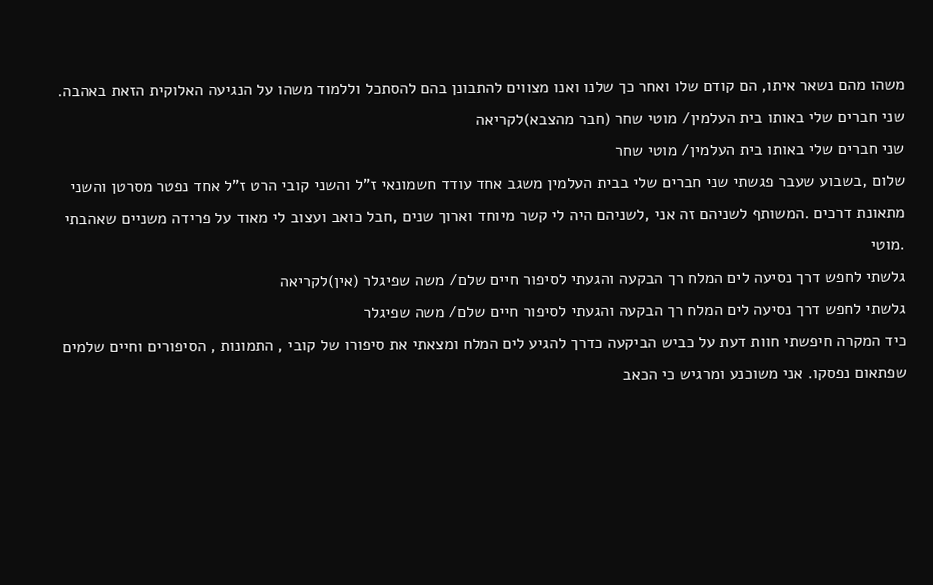משהו מהם נשאר איתו, הם קודם שלו ואחר כך שלנו ואנו מצווים להתבונן בהם להסתכל וללמוד משהו על הנגיעה האלוקית הזאת באהבה.
שני חברים שלי באותו בית העלמין/ מוטי שחר (חבר מהצבא)לקריאה
שני חברים שלי באותו בית העלמין/ מוטי שחר
שלום ,בשבוע שעבר פגשתי שני חברים שלי בבית העלמין משגב אחד עודד חשמונאי ז"ל והשני קובי הרט ז"ל אחד נפטר מסרטן והשני מתאונת דרכים .המשותף לשניהם זה אני ,לשניהם היה לי קשר מיוחד וארוך שנים ,חבל כואב ועצוב לי מאוד על פרידה משניים שאהבתי .מוטי
גלשתי לחפש דרך נסיעה לים המלח רך הבקעה והגעתי לסיפור חיים שלם/ משה שפיגלר (אין)לקריאה
גלשתי לחפש דרך נסיעה לים המלח רך הבקעה והגעתי לסיפור חיים שלם/ משה שפיגלר
כיד המקרה חיפשתי חוות דעת על כביש הביקעה כדרך להגיע לים המלח ומצאתי את סיפורו של קובי , התמונות , הסיפורים וחיים שלמים שפתאום נפסקו. אני משוכנע ומרגיש כי הכאב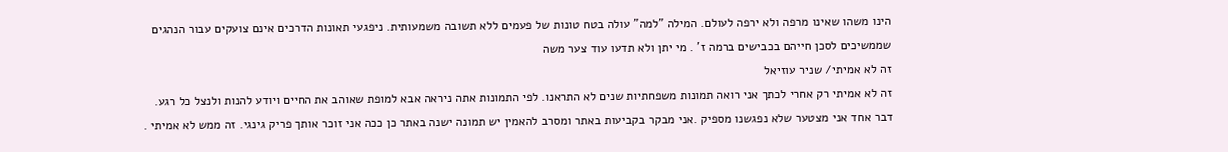הינו משהו שאינו מרפה ולא ירפה לעולם. המילה "למה" עולה בטח טונות של פעמים ללא תשובה משמעותית. ניפגעי תאונות הדרכים אינם צועקים עבור הנהגים שממשיכים לסכן חייהם בכבישים ברמה ז' . מי יתן ולא תדעו עוד צער משה
זה לא אמיתי/ שניר עוזיאל
זה לא אמיתי רק אחרי לכתך אני רואה תמונות משפחתיות שנים לא התראנו. לפי התמונות אתה ניראה אבא למופת שאוהב את החיים ויודע להנות ולנצל כל רגע. דבר אחד אני מצטער שלא נפגשנו מספיק .אני מבקר בקביעות באתר ומסרב להאמין יש תמונה ישנה באתר כן ככה אני זוכר אותך פריק גינגי. זה ממש לא אמיתי .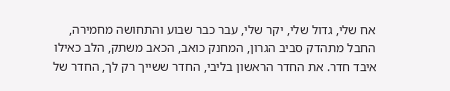אח שלי, גדול שלי, יקר שלי, עבר כבר שבוע והתחושה מחמירה, החבל מתהדק סביב הגרון, המחנק כואב, הכאב משתק, הלב כאילו איבד חדר. את החדר הראשון בליבי, החדר ששייך רק לך, החדר של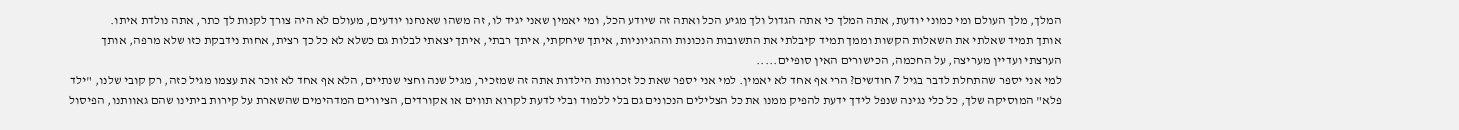המלך, מלך העולם ומי כמוני יודעת, אתה המלך כי אתה הגדול ולך מגיע הכל ואתה זה שיודע הכל, ומי יאמין שאני יגיד לו, זה משהו שאנחנו יודעים, מעולם לא היה צורך לקנות לך כתר, אתה נולדת איתו.
אותך תמיד שאלתי את השאלות הקשות וממך תמיד קיבלתי את התשובות הנכונות וההגיוניות, איתך שיחקתי, איתך רבתי, איתך יצאתי לבלות גם כשלא לא כל כך רצית, אחות נידבקת כזו שלא מרפה, אותך הערצתי ועדיין מעריצה, על החכמה, הכישורים האין סופיים.....
למי אני יספר שהתחלת לדבר בגיל 7 חודשים? הרי אף אחד לא יאמין. למי אני יספר שאת כל זכרונות הילדות אתה זה שמזכיר, מגיל שנה וחצי שנתיים, הלא אף אחד לא זוכר את עצמו מגיל כזה, רק קובי שלנו, "ילד פלא" המוסיקה שלך, כל כלי נגינה שנפל לידך ידעת להפיק ממנו את כל הצלילים הנכונים גם בלי ללמוד ובלי לדעת לקרוא תווים או אקורדים, הציורים המדהימים שהשארת על קירות ביתינו שהם גאוותנו, הפיסול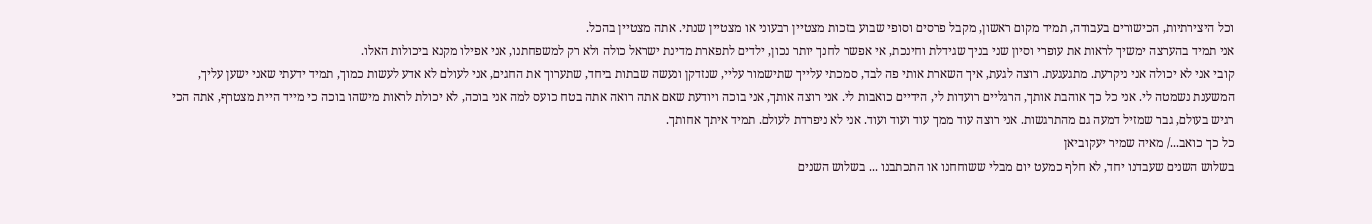וכל היצירתיות, הכישורים בעבודה, תמיד מקום ראשון, מקבל פרסים וסופי שבוע בזכות מצטיין רבעוני או מצטיין שנתי. אתה מצטיין בהכל.
אני תמיד בהערצה ימשיך לראות את עופרי וסיון שני בניך שגידלת וחינכת, אי אפשר לחנך יותר נכון, ילדים לתפארת מדינת ישראל כולה ולא רק למשפחתנו, אני אפילו מקנא ביכולות האלו.
קובי אני לא יכולה אני ניקרעת. מתגעגעת. רוצה לגעת, איך השארת אותי פה לבד, סמכתי עלייך שתישמור עליי, שנזדקן ונעשה שבתות ביחד, שתערוך את החגים, אני לעולם לא אדע לעשות כמוך, תמיד ידעתי שאני ישען עליך, המשענת נשמטה לי. אני כל כך אוהבת אותך, הרגליים רועדות לי, הידיים כואבות לי. אני רוצה אותך, אני בוכה ויודעת שאם אתה רואה אתה בטח כועס למה אני בוכה, לא יכולת לראות מישהו בוכה כי מייד היית מצטרף, אתה הכי רגיש בעולם, גבר שמזיל דמעה גם מהתרגשות. אני רוצה עוד ממך עוד ועוד ועוד. אני לא ניפרדת לעולם. תמיד איתך אחותך.
כל כך כואב.../ מאיה שמיר יעקוביאן
בשלוש השנים שעבדנו יחד, לא חלף כמעט יום מבלי ששוחחנו או התכתבנו ... בשלוש השנים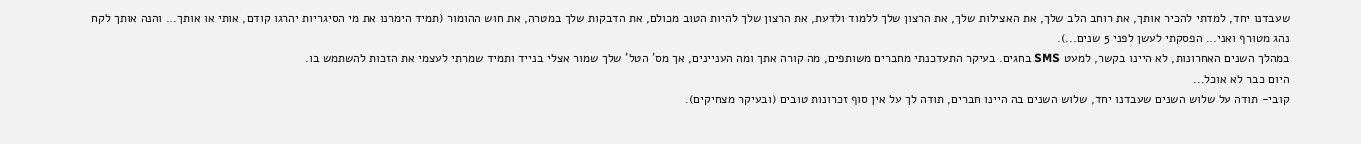שעבדנו יחד, למדתי להכיר אותך, את רוחב הלב שלך, את האצילות שלך, את הרצון שלך ללמוד ולדעת, את הרצון שלך להיות הטוב מכולם, את הדבקות שלך במטרה, את חוש ההומור (תמיד הימרנו את מי הסיגריות יהרגו קודם, אותי או אותך... והנה אותך לקח נהג מטורף ואני... הפסקתי לעשן לפני 5 שנים...).
במהלך השנים האחרונות, לא היינו בקשר, למעט SMS בחגים. בעיקר התעדכנתי מחברים משותפים, מה קורה אתך ומה העניינים, אך מס' הטל' שלך שמור אצלי בנייד ותמיד שמרתי לעצמי את הזכות להשתמש בו.
היום כבר לא אוכל...
קובי- תודה על שלוש השנים שעבדנו יחד, שלוש השנים בה היינו חברים, תודה לך על אין סוף זכרונות טובים (ובעיקר מצחיקים).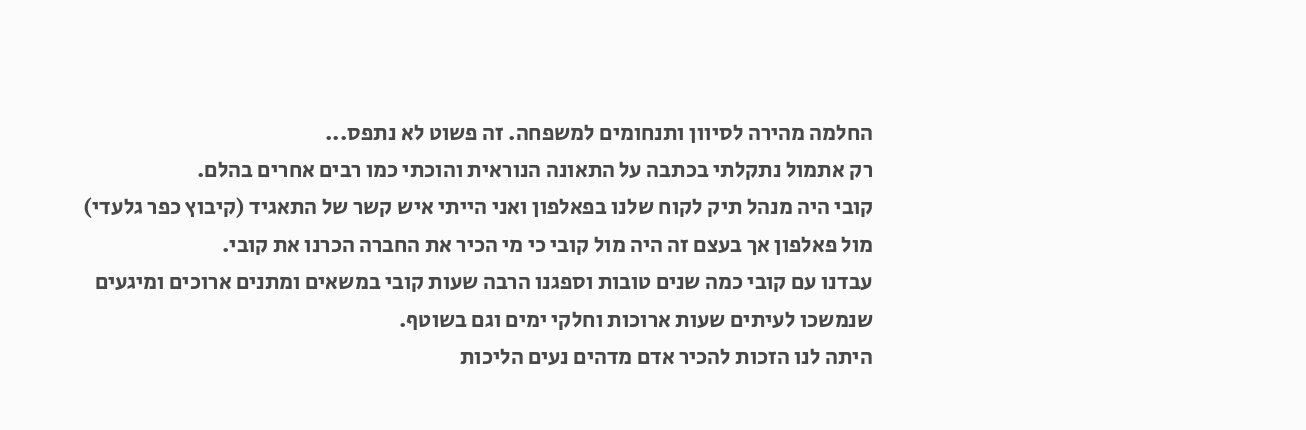החלמה מהירה לסיוון ותנחומים למשפחה. זה פשוט לא נתפס...
רק אתמול נתקלתי בכתבה על התאונה הנוראית והוכתי כמו רבים אחרים בהלם.
קובי היה מנהל תיק לקוח שלנו בפאלפון ואני הייתי איש קשר של התאגיד (קיבוץ כפר גלעדי) מול פאלפון אך בעצם זה היה מול קובי כי מי הכיר את החברה הכרנו את קובי.
עבדנו עם קובי כמה שנים טובות וספגנו הרבה שעות קובי במשאים ומתנים ארוכים ומיגעים שנמשכו לעיתים שעות ארוכות וחלקי ימים וגם בשוטף.
היתה לנו הזכות להכיר אדם מדהים נעים הליכות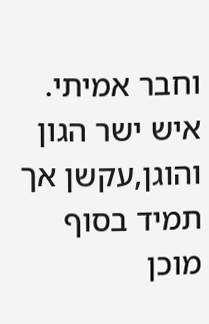וחבר אמיתי.
איש ישר הגון והוגן,עקשן אך תמיד בסוף מוכן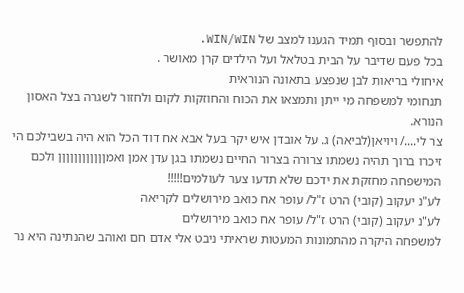להתפשר ובסוף תמיד הגענו למצב של WIN/WIN.
בכל פעם שדיבר על הבית בטלאל ועל הילדים קרן מאושר .
איחולי בריאות לבן שנפצע בתאונה הנוראית
תנחומי למשפחה מי ייתן ותמצאו את הכוח והחוזקות לקום ולחזור לשגרה בצל האסון הנורא.
צר לי..../ ויויאן(לביאה) ג. על אובדן איש יקר בעל אבא אח דוד הכל הוא היה בשבילכם הי זיכרו ברוך תהיה נשמתו צרורה בצרור החיים נשמתו בגן עדן אמן ואמןןןןןןןןןןןן ולכם המישפחה מחזקת את ידכם שלא תדעו צער לעולמים!!!!!
לע"נ יעקוב (קובי) הרט ז"ל/ עופר אח כואב מירושלים לקריאה
לע"נ יעקוב (קובי) הרט ז"ל/ עופר אח כואב מירושלים
למשפחה היקרה מהתמונות המעטות שראיתי ניבט אלי אדם חם ואוהב שהנתינה היא נר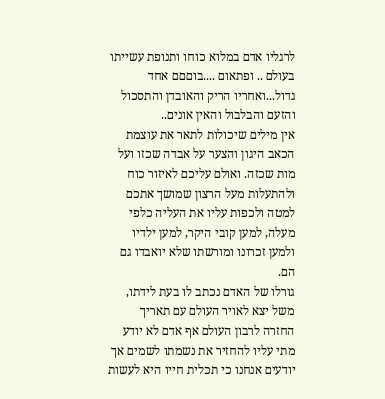לרגליו אדם במלוא כוחו ותנופת עשייתו בעולם .. ופתאום ....בוםםם אחד גדול...ואחריו הריק והאובדן והתסכול והזעם והבלבול והאין אונים..
אין מילים שיכולות לתאר את עוצמת הכאב היגון והצער על אבדה שכזו ועל מות שכזה. ואולם עליכם לאיזור כוח ולהתעלות מעל הרצון שמושך אתכם למטה ולכפות עליו את העליה כלפי מעלה, למען קובי היקר, למען ילדיו ולמען זכרונו ומורשתו שלא יואבדו גם הם.
גורלו של האדם נכתב לו בעת לידתו, משל יצא לאויר העולם עם תאריך החזרה לרבון העולם אף אדם לא יודע מתי עליו להחזיר את נשמתו לשמים אך יודעים אנחנו כי תכלית חייו היא לעשות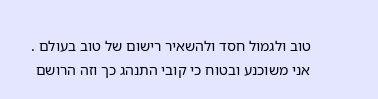טוב ולגמול חסד ולהשאיר רישום של טוב בעולם .
אני משוכנע ובטוח כי קובי התנהג כך וזה הרושם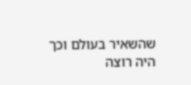שהשאיר בעולם וכך היה רוצה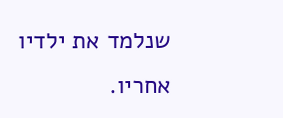שנלמד את ילדיו אחריו.